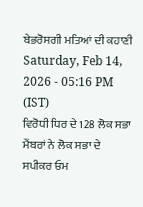ਬੇਭਰੋਸਗੀ ਮਤਿਆਂ ਦੀ ਕਹਾਣੀ
Saturday, Feb 14, 2026 - 05:16 PM (IST)
ਵਿਰੋਧੀ ਧਿਰ ਦੇ 128 ਲੋਕ ਸਭਾ ਮੈਂਬਰਾਂ ਨੇ ਲੋਕ ਸਭਾ ਦੇ ਸਪੀਕਰ ਓਮ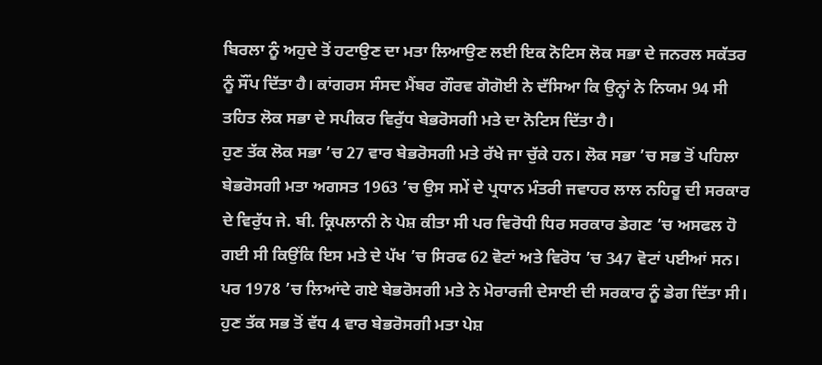ਬਿਰਲਾ ਨੂੰ ਅਹੁਦੇ ਤੋਂ ਹਟਾਉਣ ਦਾ ਮਤਾ ਲਿਆਉਣ ਲਈ ਇਕ ਨੋਟਿਸ ਲੋਕ ਸਭਾ ਦੇ ਜਨਰਲ ਸਕੱਤਰ ਨੂੰ ਸੌਂਪ ਦਿੱਤਾ ਹੈ। ਕਾਂਗਰਸ ਸੰਸਦ ਮੈਂਬਰ ਗੌਰਵ ਗੋਗੋਈ ਨੇ ਦੱਸਿਆ ਕਿ ਉਨ੍ਹਾਂ ਨੇ ਨਿਯਮ 94 ਸੀ ਤਹਿਤ ਲੋਕ ਸਭਾ ਦੇ ਸਪੀਕਰ ਵਿਰੁੱਧ ਬੇਭਰੋਸਗੀ ਮਤੇ ਦਾ ਨੋਟਿਸ ਦਿੱਤਾ ਹੈ।
ਹੁਣ ਤੱਕ ਲੋਕ ਸਭਾ ’ਚ 27 ਵਾਰ ਬੇਭਰੋਸਗੀ ਮਤੇ ਰੱਖੇ ਜਾ ਚੁੱਕੇ ਹਨ। ਲੋਕ ਸਭਾ ’ਚ ਸਭ ਤੋਂ ਪਹਿਲਾ ਬੇਭਰੋਸਗੀ ਮਤਾ ਅਗਸਤ 1963 ’ਚ ਉਸ ਸਮੇਂ ਦੇ ਪ੍ਰਧਾਨ ਮੰਤਰੀ ਜਵਾਹਰ ਲਾਲ ਨਹਿਰੂ ਦੀ ਸਰਕਾਰ ਦੇ ਵਿਰੁੱਧ ਜੇ. ਬੀ. ਕ੍ਰਿਪਲਾਨੀ ਨੇ ਪੇਸ਼ ਕੀਤਾ ਸੀ ਪਰ ਵਿਰੋਧੀ ਧਿਰ ਸਰਕਾਰ ਡੇਗਣ ’ਚ ਅਸਫਲ ਹੋ ਗਈ ਸੀ ਕਿਉਂਕਿ ਇਸ ਮਤੇ ਦੇ ਪੱਖ ’ਚ ਸਿਰਫ 62 ਵੋਟਾਂ ਅਤੇ ਵਿਰੋਧ ’ਚ 347 ਵੋਟਾਂ ਪਈਆਂ ਸਨ।
ਪਰ 1978 ’ਚ ਲਿਆਂਦੇ ਗਏ ਬੇਭਰੋਸਗੀ ਮਤੇ ਨੇ ਮੋਰਾਰਜੀ ਦੇਸਾਈ ਦੀ ਸਰਕਾਰ ਨੂੰ ਡੇਗ ਦਿੱਤਾ ਸੀ। ਹੁਣ ਤੱਕ ਸਭ ਤੋਂ ਵੱਧ 4 ਵਾਰ ਬੇਭਰੋਸਗੀ ਮਤਾ ਪੇਸ਼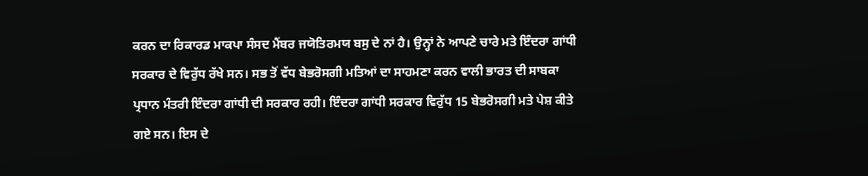ਕਰਨ ਦਾ ਰਿਕਾਰਡ ਮਾਕਪਾ ਸੰਸਦ ਮੈਂਬਰ ਜਯੋਤਿਰਮਯ ਬਸੁ ਦੇ ਨਾਂ ਹੈ। ਉਨ੍ਹਾਂ ਨੇ ਆਪਣੇ ਚਾਰੇ ਮਤੇ ਇੰਦਰਾ ਗਾਂਧੀ ਸਰਕਾਰ ਦੇ ਵਿਰੁੱਧ ਰੱਖੇ ਸਨ। ਸਭ ਤੋਂ ਵੱਧ ਬੇਭਰੋਸਗੀ ਮਤਿਆਂ ਦਾ ਸਾਹਮਣਾ ਕਰਨ ਵਾਲੀ ਭਾਰਤ ਦੀ ਸਾਬਕਾ ਪ੍ਰਧਾਨ ਮੰਤਰੀ ਇੰਦਰਾ ਗਾਂਧੀ ਦੀ ਸਰਕਾਰ ਰਹੀ। ਇੰਦਰਾ ਗਾਂਧੀ ਸਰਕਾਰ ਵਿਰੁੱਧ 15 ਬੇਭਰੋਸਗੀ ਮਤੇ ਪੇਸ਼ ਕੀਤੇ ਗਏ ਸਨ। ਇਸ ਦੇ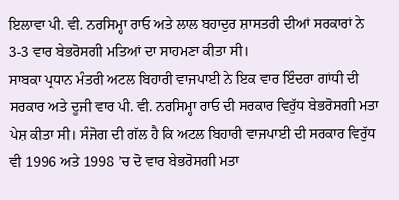ਇਲਾਵਾ ਪੀ. ਵੀ. ਨਰਸਿਮ੍ਹਾ ਰਾਓ ਅਤੇ ਲਾਲ ਬਹਾਦੁਰ ਸ਼ਾਸਤਰੀ ਦੀਆਂ ਸਰਕਾਰਾਂ ਨੇ 3-3 ਵਾਰ ਬੇਭਰੋਸਗੀ ਮਤਿਆਂ ਦਾ ਸਾਹਮਣਾ ਕੀਤਾ ਸੀ।
ਸਾਬਕਾ ਪ੍ਰਧਾਨ ਮੰਤਰੀ ਅਟਲ ਬਿਹਾਰੀ ਵਾਜਪਾਈ ਨੇ ਇਕ ਵਾਰ ਇੰਦਰਾ ਗਾਂਧੀ ਦੀ ਸਰਕਾਰ ਅਤੇ ਦੂਜੀ ਵਾਰ ਪੀ. ਵੀ. ਨਰਸਿਮ੍ਹਾ ਰਾਓ ਦੀ ਸਰਕਾਰ ਵਿਰੁੱਧ ਬੇਭਰੋਸਗੀ ਮਤਾ ਪੇਸ਼ ਕੀਤਾ ਸੀ। ਸੰਜੋਗ ਦੀ ਗੱਲ ਹੈ ਕਿ ਅਟਲ ਬਿਹਾਰੀ ਵਾਜਪਾਈ ਦੀ ਸਰਕਾਰ ਵਿਰੁੱਧ ਵੀ 1996 ਅਤੇ 1998 ’ਚ ਦੋ ਵਾਰ ਬੇਭਰੋਸਗੀ ਮਤਾ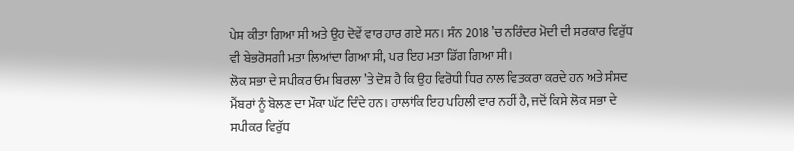ਪੇਸ਼ ਕੀਤਾ ਗਿਆ ਸੀ ਅਤੇ ਉਹ ਦੋਵੇਂ ਵਾਰ ਹਾਰ ਗਏ ਸਨ। ਸੰਨ 2018 ’ਚ ਨਰਿੰਦਰ ਮੋਦੀ ਦੀ ਸਰਕਾਰ ਵਿਰੁੱਧ ਵੀ ਬੇਭਰੋਸਗੀ ਮਤਾ ਲਿਆਂਦਾ ਗਿਆ ਸੀ, ਪਰ ਇਹ ਮਤਾ ਡਿੱਗ ਗਿਆ ਸੀ।
ਲੋਕ ਸਭਾ ਦੇ ਸਪੀਕਰ ਓਮ ਬਿਰਲਾ ’ਤੇ ਦੋਸ਼ ਹੈ ਕਿ ਉਹ ਵਿਰੋਧੀ ਧਿਰ ਨਾਲ ਵਿਤਕਰਾ ਕਰਦੇ ਹਨ ਅਤੇ ਸੰਸਦ ਮੈਂਬਰਾਂ ਨੂੰ ਬੋਲਣ ਦਾ ਮੌਕਾ ਘੱਟ ਦਿੰਦੇ ਹਨ। ਹਾਲਾਂਕਿ ਇਹ ਪਹਿਲੀ ਵਾਰ ਨਹੀਂ ਹੈ, ਜਦੋਂ ਕਿਸੇ ਲੋਕ ਸਭਾ ਦੇ ਸਪੀਕਰ ਵਿਰੁੱਧ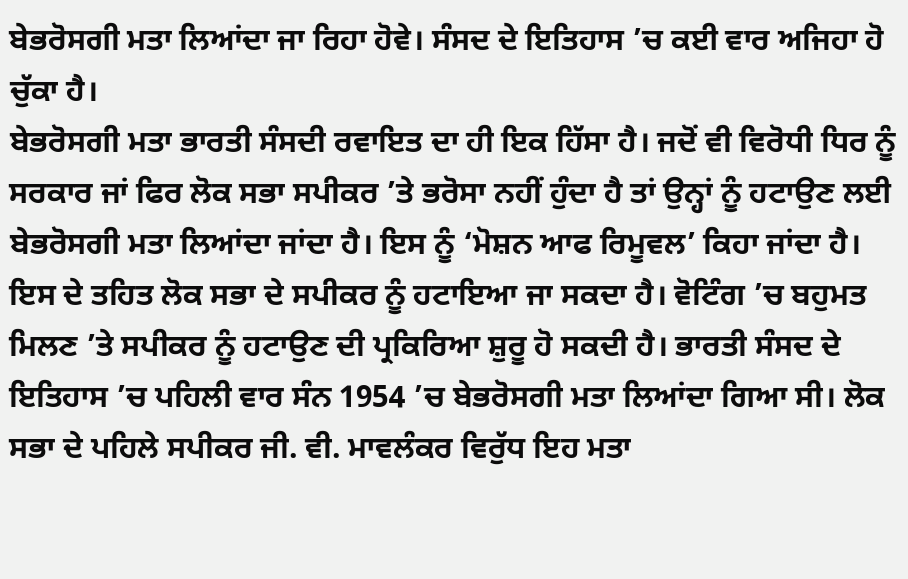ਬੇਭਰੋਸਗੀ ਮਤਾ ਲਿਆਂਦਾ ਜਾ ਰਿਹਾ ਹੋਵੇ। ਸੰਸਦ ਦੇ ਇਤਿਹਾਸ ’ਚ ਕਈ ਵਾਰ ਅਜਿਹਾ ਹੋ ਚੁੱਕਾ ਹੈ।
ਬੇਭਰੋਸਗੀ ਮਤਾ ਭਾਰਤੀ ਸੰਸਦੀ ਰਵਾਇਤ ਦਾ ਹੀ ਇਕ ਹਿੱਸਾ ਹੈ। ਜਦੋਂ ਵੀ ਵਿਰੋਧੀ ਧਿਰ ਨੂੰ ਸਰਕਾਰ ਜਾਂ ਫਿਰ ਲੋਕ ਸਭਾ ਸਪੀਕਰ ’ਤੇ ਭਰੋਸਾ ਨਹੀਂ ਹੁੰਦਾ ਹੈ ਤਾਂ ਉਨ੍ਹਾਂ ਨੂੰ ਹਟਾਉਣ ਲਈ ਬੇਭਰੋਸਗੀ ਮਤਾ ਲਿਆਂਦਾ ਜਾਂਦਾ ਹੈ। ਇਸ ਨੂੰ ‘ਮੋਸ਼ਨ ਆਫ ਰਿਮੂਵਲ’ ਕਿਹਾ ਜਾਂਦਾ ਹੈ। ਇਸ ਦੇ ਤਹਿਤ ਲੋਕ ਸਭਾ ਦੇ ਸਪੀਕਰ ਨੂੰ ਹਟਾਇਆ ਜਾ ਸਕਦਾ ਹੈ। ਵੋਟਿੰਗ ’ਚ ਬਹੁਮਤ ਮਿਲਣ ’ਤੇ ਸਪੀਕਰ ਨੂੰ ਹਟਾਉਣ ਦੀ ਪ੍ਰਕਿਰਿਆ ਸ਼ੁਰੂ ਹੋ ਸਕਦੀ ਹੈ। ਭਾਰਤੀ ਸੰਸਦ ਦੇ ਇਤਿਹਾਸ ’ਚ ਪਹਿਲੀ ਵਾਰ ਸੰਨ 1954 ’ਚ ਬੇਭਰੋਸਗੀ ਮਤਾ ਲਿਆਂਦਾ ਗਿਆ ਸੀ। ਲੋਕ ਸਭਾ ਦੇ ਪਹਿਲੇ ਸਪੀਕਰ ਜੀ. ਵੀ. ਮਾਵਲੰਕਰ ਵਿਰੁੱਧ ਇਹ ਮਤਾ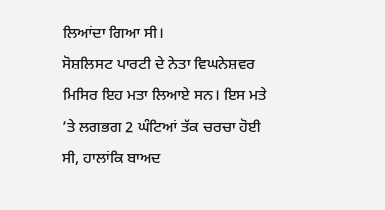ਲਿਆਂਦਾ ਗਿਆ ਸੀ।
ਸੋਸ਼ਲਿਸਟ ਪਾਰਟੀ ਦੇ ਨੇਤਾ ਵਿਘਨੇਸ਼ਵਰ ਮਿਸਿਰ ਇਹ ਮਤਾ ਲਿਆਏ ਸਨ। ਇਸ ਮਤੇ ’ਤੇ ਲਗਭਗ 2 ਘੰਟਿਆਂ ਤੱਕ ਚਰਚਾ ਹੋਈ ਸੀ, ਹਾਲਾਂਕਿ ਬਾਅਦ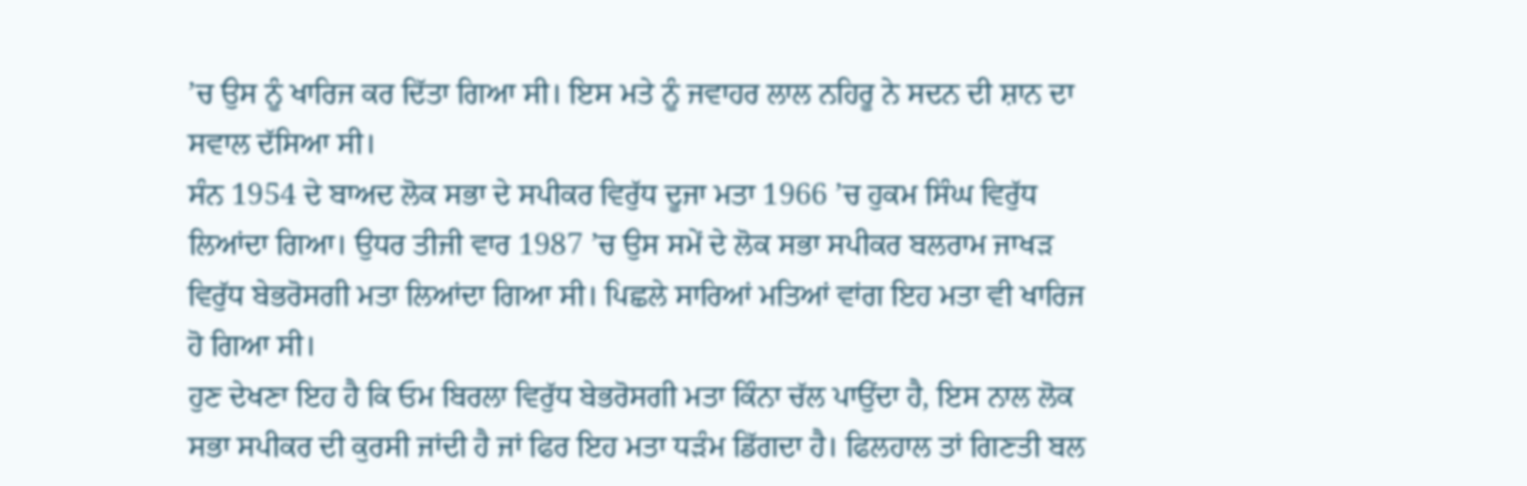’ਚ ਉਸ ਨੂੰ ਖਾਰਿਜ ਕਰ ਦਿੱਤਾ ਗਿਆ ਸੀ। ਇਸ ਮਤੇ ਨੂੰ ਜਵਾਹਰ ਲਾਲ ਨਹਿਰੂ ਨੇ ਸਦਨ ਦੀ ਸ਼ਾਨ ਦਾ ਸਵਾਲ ਦੱਸਿਆ ਸੀ।
ਸੰਨ 1954 ਦੇ ਬਾਅਦ ਲੋਕ ਸਭਾ ਦੇ ਸਪੀਕਰ ਵਿਰੁੱਧ ਦੂਜਾ ਮਤਾ 1966 ’ਚ ਹੁਕਮ ਸਿੰਘ ਵਿਰੁੱਧ ਲਿਆਂਦਾ ਗਿਆ। ਉਧਰ ਤੀਜੀ ਵਾਰ 1987 ’ਚ ਉਸ ਸਮੇਂ ਦੇ ਲੋਕ ਸਭਾ ਸਪੀਕਰ ਬਲਰਾਮ ਜਾਖੜ ਵਿਰੁੱਧ ਬੇਭਰੋਸਗੀ ਮਤਾ ਲਿਆਂਦਾ ਗਿਆ ਸੀ। ਪਿਛਲੇ ਸਾਰਿਆਂ ਮਤਿਆਂ ਵਾਂਗ ਇਹ ਮਤਾ ਵੀ ਖਾਰਿਜ ਹੋ ਗਿਆ ਸੀ।
ਹੁਣ ਦੇਖਣਾ ਇਹ ਹੈ ਕਿ ਓਮ ਬਿਰਲਾ ਵਿਰੁੱਧ ਬੇਭਰੋਸਗੀ ਮਤਾ ਕਿੰਨਾ ਚੱਲ ਪਾਉਂਦਾ ਹੈ, ਇਸ ਨਾਲ ਲੋਕ ਸਭਾ ਸਪੀਕਰ ਦੀ ਕੁਰਸੀ ਜਾਂਦੀ ਹੈ ਜਾਂ ਫਿਰ ਇਹ ਮਤਾ ਧੜੰਮ ਡਿੱਗਦਾ ਹੈ। ਫਿਲਹਾਲ ਤਾਂ ਗਿਣਤੀ ਬਲ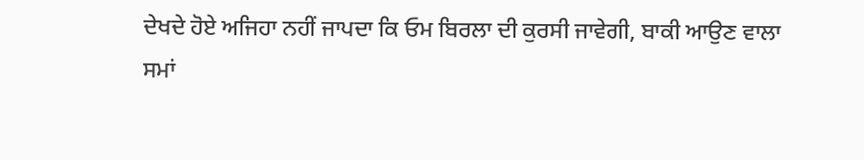ਦੇਖਦੇ ਹੋਏ ਅਜਿਹਾ ਨਹੀਂ ਜਾਪਦਾ ਕਿ ਓਮ ਬਿਰਲਾ ਦੀ ਕੁਰਸੀ ਜਾਵੇਗੀ, ਬਾਕੀ ਆਉਣ ਵਾਲਾ ਸਮਾਂ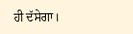ਹੀ ਦੱਸੇਗਾ।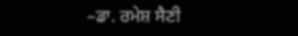–ਡਾ. ਰਮੇਸ਼ ਸੈਣੀ